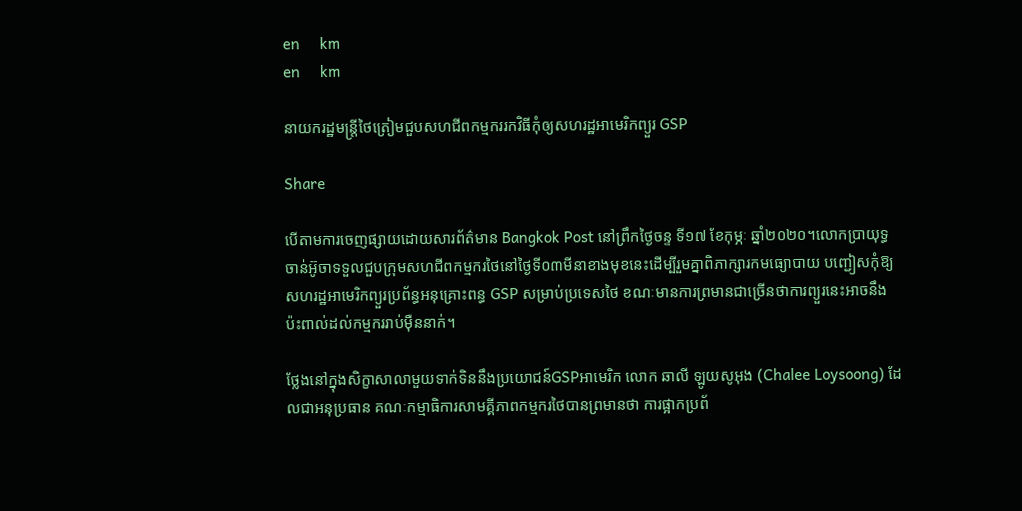en     km
en     km

នាយករដ្ឋមន្ត្រីថៃត្រៀមជួបសហជីពកម្មកររកវិធីកុំឲ្យសហរដ្ឋអាមេរិកព្យួរ GSP

Share

បើតាមការចេញផ្សាយដោយសារព័ត៌មាន Bangkok Post នៅព្រឹកថ្ងៃចន្ទ ទី១៧ ខែកុម្ភៈ ឆ្នាំ២០២០។លោកប្រាយុទ្ធចាន់អ៊ូចាទទួលជួបក្រុមសហជីពកម្មករថៃនៅថ្ងៃទី០៣មីនាខាងមុខនេះដើម្បីរួមគ្នាពិភាក្សារកមធ្យោបាយ បញ្ជៀសកុំឱ្យសហរដ្ឋអាមេរិកព្យួរប្រព័ន្ធអនុគ្រោះពន្ធ GSP សម្រាប់ប្រទេសថៃ ខណៈមានការព្រមានជាច្រើនថាការព្យួរនេះអាចនឹង ប៉ះពាល់ដល់កម្មកររាប់ម៉ឺននាក់។

ថ្លែងនៅក្នុងសិក្ខាសាលាមួយទាក់ទិននឹងប្រយោជន៍GSPអាមេរិក លោក ឆាលី ឡូយសូអុង (Chalee Loysoong) ដែលជាអនុប្រធាន គណៈកម្មាធិការសាមគ្គីភាពកម្មករថៃបានព្រមានថា ការផ្អាកប្រព័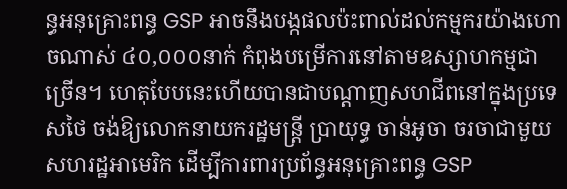ន្ធអនុគ្រោះពន្ធ GSP អាចនឹងបង្កផលប៉ះពាល់ដល់កម្មករយ៉ាងហោចណាស់ ៤០,០០០នាក់ កំពុងបម្រើការនៅតាមឧស្សាហកម្មជាច្រើន។ ហេតុបែបនេះហើយបានជាបណ្ដាញសហជីពនៅក្នុងប្រទេសថៃ ចង់ឱ្យលោកនាយករដ្ឋមន្ត្រី ប្រាយុទ្ធ ចាន់អូចា ចរចាជាមួយសហរដ្ឋអាមេរិក ដើម្បីការពារប្រព័ន្ធអនុគ្រោះពន្ធ GSP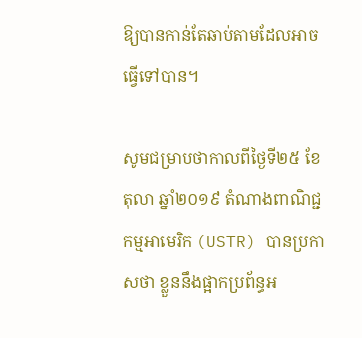ឱ្យបានកាន់តែឆាប់តាមដែលអាចធ្វើទៅបាន។

សូមជម្រាបថាកាលពីថ្ងៃទី២៥ ខែតុលា ឆ្នាំ២០១៩ តំណាងពាណិជ្ជកម្មអាមេរិក (USTR) បានប្រកាសថា ខ្លួននឹងផ្អាកប្រព័ន្ធអ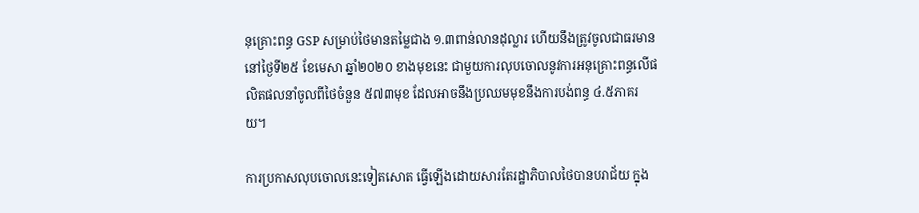នុគ្រោះពន្ធ GSP សម្រាប់ថៃមានតម្លៃជាង ១.៣ពាន់លានដុល្លារ ហើយនឹងត្រូវចូលជាធរមាននៅថ្ងៃទី២៥ ខែមេសា ឆ្នាំ២០២០ ខាងមុខនេះ ជាមួយការលុបចោលនូវការអនុគ្រោះពន្ធលើផលិតផលនាំចូលពីថៃចំនួន ៥៧៣មុខ ដែលអាចនឹងប្រឈមមុខនឹងការបង់ពន្ធ ៤.៥ភាគរយ។

ការប្រកាសលុបចោលនេះទៀតសោត ធ្វើឡើងដោយសារតែរដ្ឋាភិបាលថៃបានបរាជ័យ ក្នុង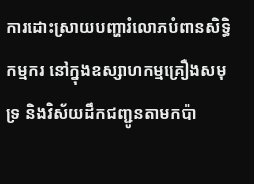ការដោះស្រាយបញ្ហារំលោភបំពានសិទ្ធិកម្មករ នៅក្នុងឧស្សាហកម្មគ្រឿងសមុទ្រ និងវិស័យដឹកជញ្ជូនតាមកប៉ា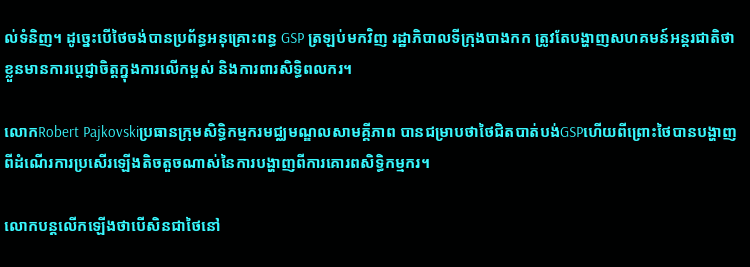ល់ទំនិញ។ ដូច្នេះបើថៃចង់បានប្រព័ន្ធអនុគ្រោះពន្ធ GSP ត្រឡប់មកវិញ រដ្ឋាភិបាលទីក្រុងបាងកក ត្រូវតែបង្ហាញសហគមន៍អន្តរជាតិថា ខ្លួនមានការប្ដេជ្ញាចិត្តក្នុងការលើកម្ពស់ និងការពារសិទ្ធិពលករ។

លោកRobert Pajkovskiប្រធានក្រុមសិទ្ធិកម្មករមជ្ឈមណ្ឌលសាមគ្គីភាព បានជម្រាបថាថៃជិតបាត់បង់GSPហើយពីព្រោះថៃបានបង្ហាញពីដំណើរការប្រសើរឡើងតិចតួចណាស់នៃការបង្ហាញពីការគោរពសិទ្ធិកម្មករ។

លោកបន្ដលើកឡើងថាបើសិនជាថៃនៅ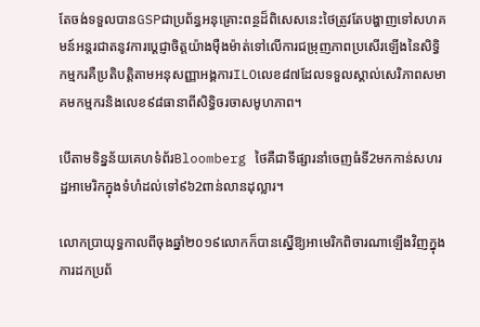តែចង់ទទួលបានGSPជាប្រព័ន្ធអនុគ្រោះពន្ថដ៏ពិសេសនេះថៃត្រូវតែបង្ហាញទៅសហគមន៍អន្ដរជាតនូវការប្ដេជ្ញាចិត្តយ៉ាងម៉ឺងម៉ាត់ទៅលើការជម្រុញភាពប្រសើរឡើងនៃសិទ្ធិកម្មករគឺប្រតិបត្តិតាមអនុសញ្ញាអង្គការILOលេខ៨៧ដែលទទួលស្គាល់សេរិភាពសមាគមកម្មករនិងលេខ៩៨ធានាពីសិទ្ធិចរចាសមូហភាព។

បើតាមទិន្នន័យគេហទំព័រBloomberg ថៃគឺជាទីផ្សារនាំចេញធំទី2មកកាន់សហរដ្ឋអាមេរិកក្នុងទំហំដល់ទៅ៩៦2ពាន់លានដុល្លារ។

លោកប្រាយុទ្ធកាលពីចុងឆ្នាំ២០១៩លោកក៏បានស្នើឱ្យអាមេរិកពិចារណាឡើងវិញក្នុងការដកប្រព័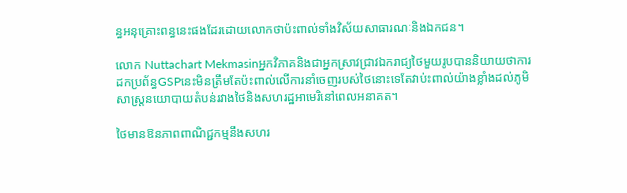ន្ធអនុគ្រោះពន្ធនេះផងដែរដោយលោកថាប៉ះពាល់ទាំងវិស័យសាធារណៈនិងឯកជន។

លោក Nuttachart Mekmasinអ្នកវិភាគនិងជាអ្នកស្រាវជ្រាវឯករាជ្យថៃមួយរូបបាននិយាយថាការដកប្រព័ន្ធGSPនេះមិនត្រឹមតែប៉ះពាល់លើការនាំចេញរបស់ថៃនោះទេតែវាប់ះពាល់យ៉ាងខ្លាំងដល់ភូមិសាស្រ្ដនយោបាយតំបន់រវាងថៃនិងសហរដ្ឋអាមេរិនៅពេលអនាគត។

ថៃមានឱនភាពពាណិជ្ជកម្មនឹងសហរ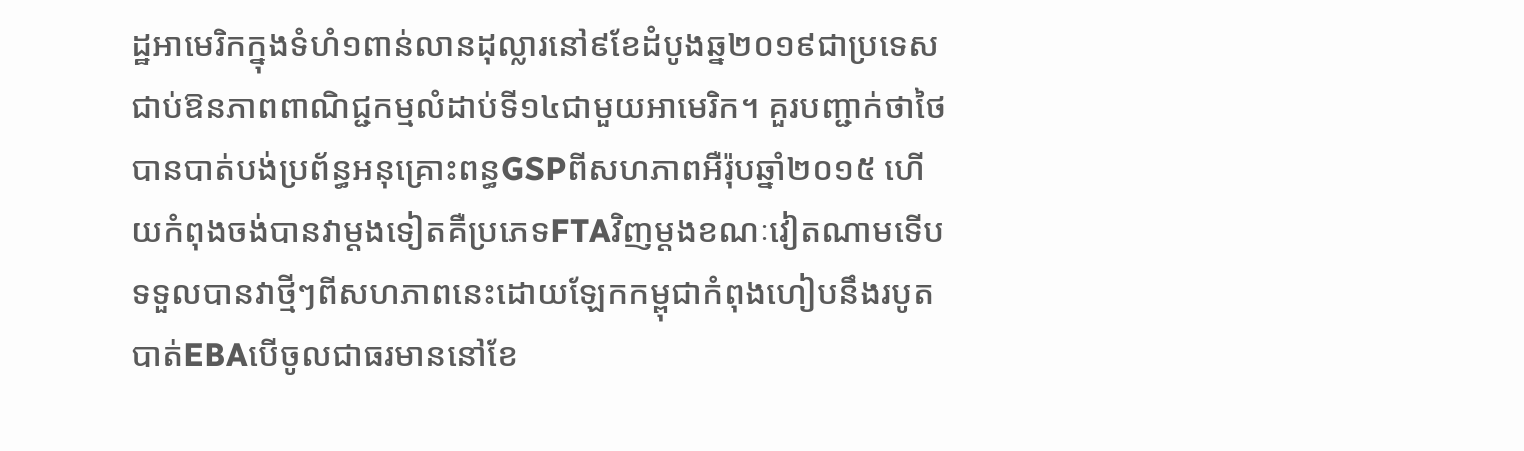ដ្ឋអាមេរិកក្នុងទំហំ១ពាន់លានដុល្លារនៅ៩ខែដំបូងឆ្ន២០១៩ជាប្រទេសជាប់ឱនភាពពាណិជ្ជកម្មលំដាប់ទី១៤ជាមួយអាមេរិក។ គួរបញ្ជាក់ថាថៃបានបាត់បង់ប្រព័ន្ធអនុគ្រោះពន្ធGSPពីសហភាពអឺរ៉ុបឆ្នាំ២០១៥ ហើយកំពុងចង់បានវាម្ដងទៀតគឺប្រភេទFTAវិញម្ដងខណៈវៀតណាមទើបទទួលបានវាថ្មីៗពីសហភាពនេះដោយឡែកកម្ពុជាកំពុងហៀបនឹងរបូតបាត់EBAបើចូលជាធរមាននៅខែ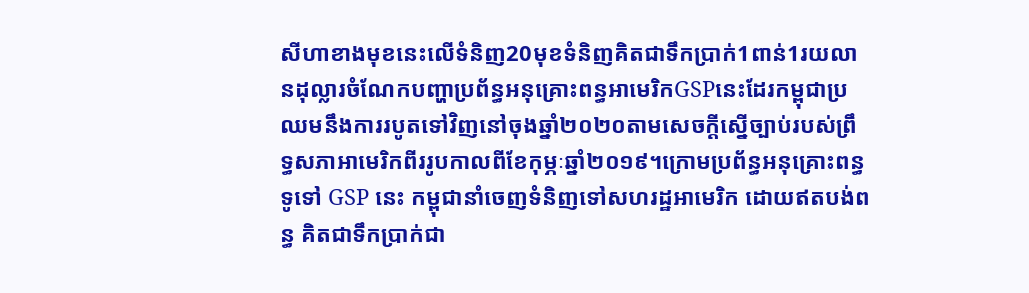សីហាខាងមុខនេះលើទំនិញ20មុខទំនិញគិតជាទឹកប្រាក់1ពាន់1រយលានដុល្លារចំណែកបញ្ហាប្រព័ន្ធអនុគ្រោះពន្ធអាមេរិកGSPនេះដែរកម្ពុជាប្រឈមនឹងការរបូតទៅវិញនៅចុងឆ្នាំ២០២០តាមសេចក្ដីស្នើច្បាប់របស់ព្រឹទ្ធសភាអាមេរិកពីររូបកាលពីខែកុម្ភៈឆ្នាំ២០១៩។ក្រោមប្រព័ន្ធអនុគ្រោះពន្ធទូទៅ GSP នេះ កម្ពុជានាំចេញទំនិញទៅសហរដ្ឋអាមេរិក ដោយឥតបង់ពន្ធ គិតជាទឹកប្រាក់ជា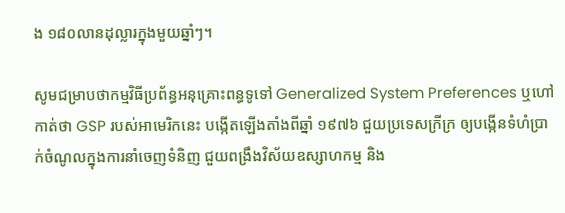ង ១៨០លានដុល្លារក្នុងមួយឆ្នាំៗ។

សូមជម្រាបថាកម្មវិធីប្រព័ន្ធអនុគ្រោះពន្ធទូទៅ Generalized System Preferences ឬហៅកាត់ថា GSP របស់អាមេរិកនេះ បង្កើតឡើងតាំងពីឆ្នាំ ១៩៧៦ ជួយប្រទេសក្រីក្រ ឲ្យបង្កើនទំហំប្រាក់ចំណូលក្នុងការនាំចេញទំនិញ ជួយពង្រឹងវិស័យឧស្សាហកម្ម និង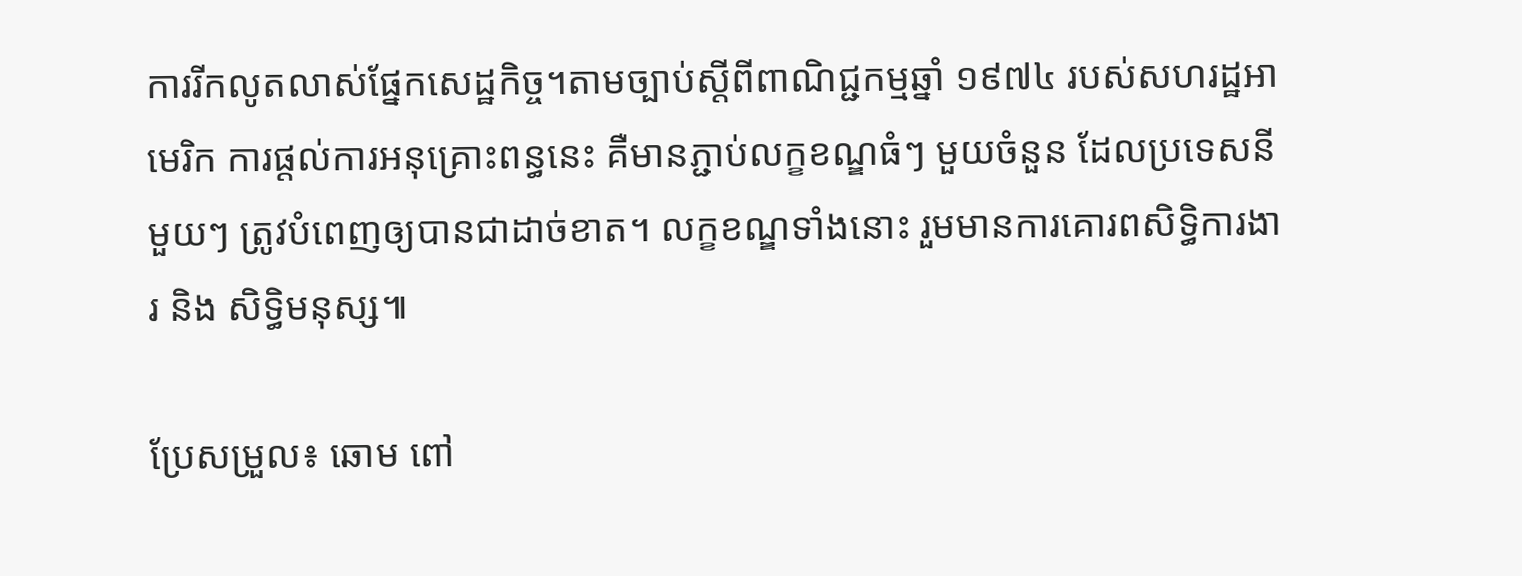ការរីកលូតលាស់ផ្នែកសេដ្ឋកិច្ច។តាមច្បាប់ស្ដីពីពាណិជ្ជកម្មឆ្នាំ ១៩៧៤ របស់សហរដ្ឋអាមេរិក ការផ្តល់ការអនុគ្រោះពន្ធនេះ គឺមានភ្ជាប់លក្ខខណ្ឌធំៗ មួយចំនួន ដែលប្រទេសនីមួយៗ ត្រូវបំពេញឲ្យបានជាដាច់ខាត។ លក្ខខណ្ឌទាំងនោះ រួមមានការគោរពសិទ្ធិការងារ និង សិទ្ធិមនុស្ស៕

ប្រែសម្រួល៖ ឆោម ពៅ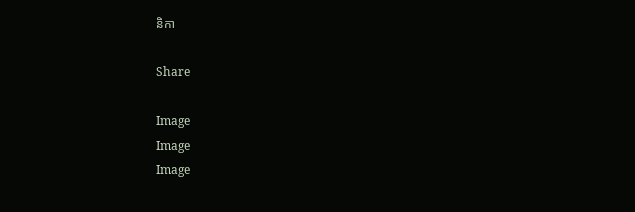និកា

Share

Image
Image
Image